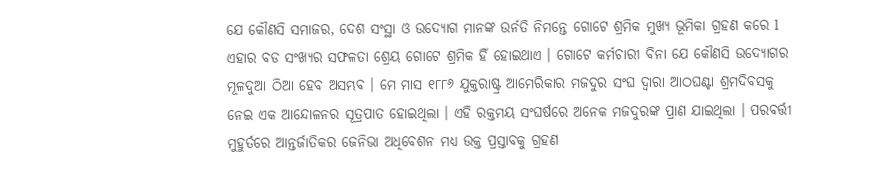ଯେ କୌଣସି ସମାଜର, ଦେଶ ସଂସ୍ଥା ଓ ଉଦ୍ୟୋଗ ମାନଙ୍କ ଉର୍ନତି ନିମନ୍ତେ ଗୋଟେ ଶ୍ରମିକ ମୁଖ୍ୟ ଭୂମିକା ଗ୍ରହଣ କରେ l ଏହାର ବଡ ସଂଖ୍ୟର ସଫଳତା ଶ୍ରେୟ ଗୋଟେ ଶ୍ରମିକ ହିଁ ହୋଇଥାଏ । ଗୋଟେ କର୍ମଚାରୀ ବିନା ଯେ କୌଣସି ଉଦ୍ୟୋଗର ମୂଳଦୁଆ ଠିଆ ହେବ ଅସମ୍ଭବ । ମେ ମାସ ୧୮୮୬ ଯୁକ୍ତରାଷ୍ଟ୍ର ଆମେରିକାର ମଜଦୁର ସଂଘ ଦ୍ଵାରା ଆଠଘଣ୍ଟା ଶ୍ରମଦିବସକୁ ନେଇ ଏକ ଆନ୍ଦୋଳନର ସୂତ୍ରପାତ ହୋଇଥିଲା । ଏହି ରକ୍ତମୟ ସଂଘର୍ଷରେ ଅନେକ ମଜଦୁରଙ୍କ ପ୍ରାଣ ଯାଇଥିଲା । ପରବର୍ତ୍ତୀ ମୁହୁର୍ତରେ ଆନ୍ତର୍ଜାତିକର ଜେନିଭା ଅଧିବେଶନ ମଧ୍ୟ ଉକ୍ତ ପ୍ରସ୍ତାବକୁ ଗ୍ରହଣ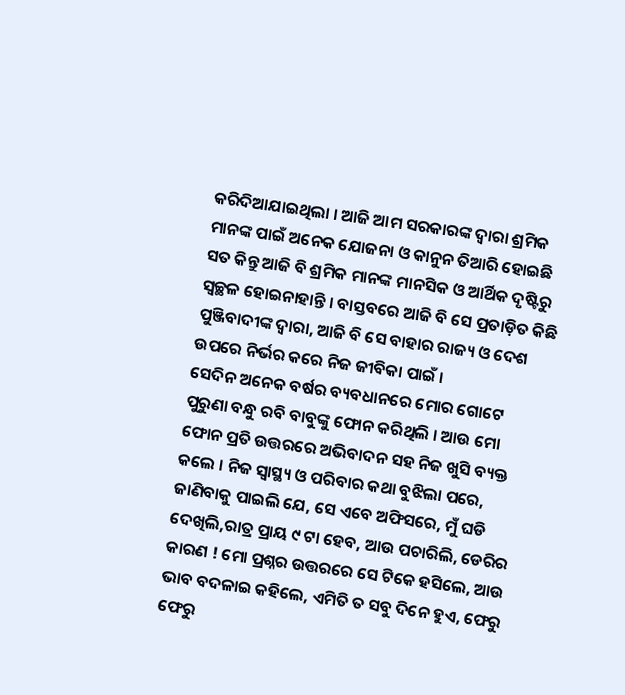କରିଦିଆଯାଇଥିଲା । ଆଜି ଆମ ସରକାରଙ୍କ ଦ୍ଵାରା ଶ୍ରମିକ ମାନଙ୍କ ପାଇଁ ଅନେକ ଯୋଜନା ଓ କାନୁନ ତିଆରି ହୋଇଛି ସତ କିନ୍ତୁ ଆଜି ବି ଶ୍ରମିକ ମାନଙ୍କ ମାନସିକ ଓ ଆର୍ଥିକ ଦୃଷ୍ଟିରୁ ସ୍ୱଚ୍ଛଳ ହୋଇନାହାନ୍ତି । ବାସ୍ତବରେ ଆଜି ବି ସେ ପ୍ରତାଡ଼ିତ କିଛି ପୁଞ୍ଜିବାଦୀଙ୍କ ଦ୍ଵାରା, ଆଜି ବି ସେ ବାହାର ରାଜ୍ୟ ଓ ଦେଶ ଉପରେ ନିର୍ଭର କରେ ନିଜ ଜୀବିକା ପାଇଁ ।
ସେଦିନ ଅନେକ ବର୍ଷର ବ୍ୟବଧାନରେ ମୋର ଗୋଟେ ପୁରୁଣା ବନ୍ଧୁ ରବି ବାବୁଙ୍କୁ ଫୋନ କରିଥିଲି । ଆଉ ମୋ ଫୋନ ପ୍ରତି ଉତ୍ତରରେ ଅଭିବାଦନ ସହ ନିଜ ଖୁସି ବ୍ୟକ୍ତ କଲେ । ନିଜ ସ୍ୱାସ୍ଥ୍ୟ ଓ ପରିବାର କଥା ବୁଝିଲା ପରେ, ଜାଣିବାକୁ ପାଇଲି ଯେ, ସେ ଏବେ ଅଫିସରେ, ମୁଁ ଘଡି ଦେଖିଲି,ରାତ୍ର ପ୍ରାୟ ୯ ଟା ହେବ, ଆଉ ପଚାରିଲି, ଡେରିର କାରଣ ! ମୋ ପ୍ରଶ୍ନର ଉତ୍ତରରେ ସେ ଟିକେ ହସିଲେ, ଆଉ ଭାବ ବଦଳାଇ କହିଲେ, ଏମିତି ତ ସବୁ ଦିନେ ହୁଏ, ଫେରୁ ଫେରୁ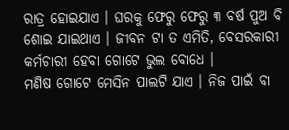ରାତ୍ର ହୋଇଯାଏ । ଘରକୁ ଫେରୁ ଫେରୁ ୩ ବର୍ଷ ପୁଅ ବି ଶୋଇ ଯାଇଥାଏ । ଜୀବନ ଟା ତ ଏମିତି, ବେସରକାରୀ କର୍ମଚାରୀ ହେବା ଗୋଟେ ଭୁଲ ବୋଧେ ।
ମଣିଷ ଗୋଟେ ମେସିନ ପାଲଟି ଯାଏ । ନିଜ ପାଇଁ ବା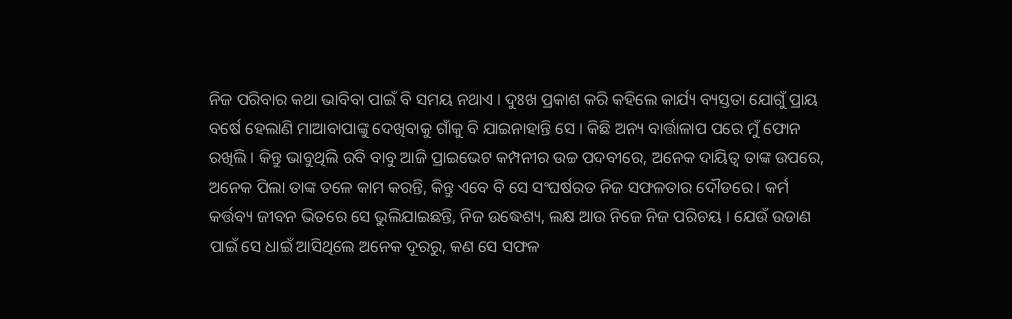ନିଜ ପରିବାର କଥା ଭାବିବା ପାଇଁ ବି ସମୟ ନଥାଏ । ଦୁଃଖ ପ୍ରକାଶ କରି କହିଲେ କାର୍ଯ୍ୟ ବ୍ୟସ୍ତତା ଯୋଗୁଁ ପ୍ରାୟ ବର୍ଷେ ହେଲାଣି ମାଆବାପାଙ୍କୁ ଦେଖିବାକୁ ଗାଁକୁ ବି ଯାଇନାହାନ୍ତି ସେ । କିଛି ଅନ୍ୟ ବାର୍ତ୍ତାଳାପ ପରେ ମୁଁ ଫୋନ ରଖିଲି । କିନ୍ତୁ ଭାବୁଥିଲି ରବି ବାବୁ ଆଜି ପ୍ରାଇଭେଟ କମ୍ପନୀର ଉଚ୍ଚ ପଦବୀରେ, ଅନେକ ଦାୟିତ୍ୱ ତାଙ୍କ ଉପରେ, ଅନେକ ପିଲା ତାଙ୍କ ତଳେ କାମ କରନ୍ତି, କିନ୍ତୁ ଏବେ ବି ସେ ସଂଘର୍ଷରତ ନିଜ ସଫଳତାର ଦୌଡରେ। କର୍ମ କର୍ତ୍ତବ୍ୟ ଜୀବନ ଭିତରେ ସେ ଭୁଲିଯାଇଛନ୍ତି, ନିଜ ଉଦ୍ଧେଶ୍ୟ, ଲକ୍ଷ ଆଉ ନିଜେ ନିଜ ପରିଚୟ । ଯେଉଁ ଉଡାଣ ପାଇଁ ସେ ଧାଇଁ ଆସିଥିଲେ ଅନେକ ଦୂରରୁ, କଣ ସେ ସଫଳ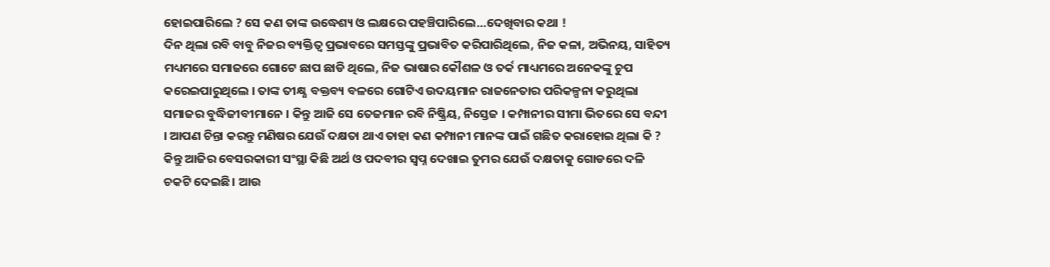ହୋଇପାରିଲେ ? ସେ କଣ ତାଙ୍କ ଉଦ୍ଧେଶ୍ୟ ଓ ଲକ୍ଷରେ ପହଞ୍ଚିପାରିଲେ…ଦେଖିବାର କଥା !
ଦିନ ଥିଲା ରବି ବାବୁ ନିଜର ବ୍ୟକ୍ତିତ୍ୱ ପ୍ରଭାବରେ ସମସ୍ତଙ୍କୁ ପ୍ରଭାବିତ କରିପାରିଥିଲେ, ନିଜ କଳା, ଅଭିନୟ, ସାହିତ୍ୟ ମଧ୍ୟମରେ ସମାଜରେ ଗୋଟେ ଛାପ ଛାଡି ଥିଲେ, ନିଜ ଭାଷାର କୌଶଳ ଓ ତର୍କ ମାଧ୍ୟମରେ ଅନେକଙ୍କୁ ଚୁପ କରେଇପାରୁଥିଲେ । ତାଙ୍କ ତୀକ୍ଷ୍ଣ ବକ୍ତବ୍ୟ ବଳରେ ଗୋଟିଏ ଉଦୟମାନ ରାଜନେତାର ପରିକଳ୍ପନା କରୁଥିଲା ସମାଜର ବୁଦ୍ଧିଜୀବୀମାନେ । କିନ୍ତୁ ଆଜି ସେ ତେଜମାନ ରବି ନିଷ୍କ୍ରିୟ, ନିସ୍ତେଜ । କମ୍ପାନୀର ସୀମା ଭିତରେ ସେ ବନ୍ଦୀ । ଆପଣ ଚିନ୍ତା କରନ୍ତୁ ମଣିଷର ଯେଉଁ ଦକ୍ଷତା ଥାଏ ତାହା କଣ କମ୍ପାନୀ ମାନଙ୍କ ପାଇଁ ଗଛିତ କରାହୋଇ ଥିଲା କି ? କିନ୍ତୁ ଆଜିର ବେସରକାରୀ ସଂସ୍ଥା କିଛି ଅର୍ଥ ଓ ପଦବୀର ସ୍ବପ୍ନ ଦେଖାଇ ତୁମର ଯେଉଁ ଦକ୍ଷତାକୁ ଗୋଡରେ ଦଳି ଚକଟି ଦେଇଛି। ଆଉ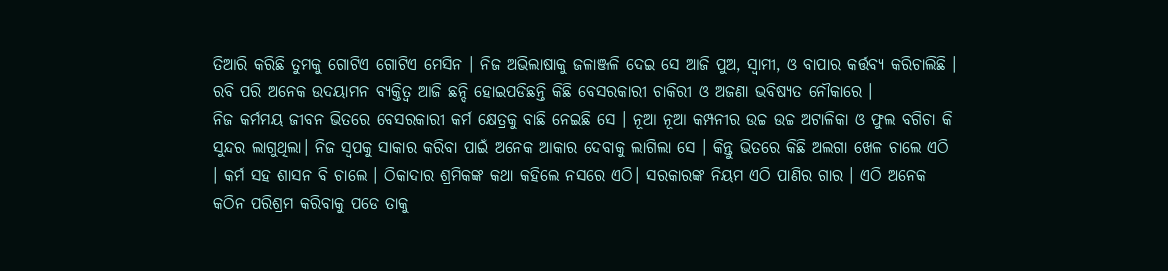ତିଆରି କରିଛି ତୁମକୁ ଗୋଟିଏ ଗୋଟିଏ ମେସିନ । ନିଜ ଅଭିଲାଷାକୁ ଜଳାଞ୍ଜଳି ଦେଇ ସେ ଆଜି ପୁଅ, ସ୍ୱାମୀ, ଓ ବାପାର କର୍ତ୍ତବ୍ୟ କରିଚାଲିଛି । ରବି ପରି ଅନେକ ଉଦୟାମନ ବ୍ୟକ୍ତିତ୍ୱ ଆଜି ଛନ୍ଦି ହୋଇପଡିଛନ୍ତି କିଛି ବେସରକାରୀ ଚାକିରୀ ଓ ଅଜଣା ଭବିଷ୍ୟତ ନୌକାରେ ।
ନିଜ କର୍ମମୟ ଜୀବନ ଭିତରେ ବେସରକାରୀ କର୍ମ କ୍ଷେତ୍ରକୁ ବାଛି ନେଇଛି ସେ । ନୂଆ ନୂଆ କମ୍ପନୀର ଉଚ୍ଚ ଉଚ୍ଚ ଅଟାଳିକା ଓ ଫୁଲ ବଗିଚା କି ସୁନ୍ଦର ଲାଗୁଥିଲା। ନିଜ ସ୍ୱପକୁ ସାକାର କରିବା ପାଇଁ ଅନେକ ଆକାର ଦେବାକୁ ଲାଗିଲା ସେ । କିନ୍ତୁ ଭିତରେ କିଛି ଅଲଗା ଖେଳ ଚାଲେ ଏଠି । କର୍ମ ସହ ଶାସନ ବି ଚାଲେ । ଠିକାଦାର ଶ୍ରମିକଙ୍କ କଥା କହିଲେ ନସରେ ଏଠି। ସରକାରଙ୍କ ନିୟମ ଏଠି ପାଣିର ଗାର । ଏଠି ଅନେକ କଠିନ ପରିଶ୍ରମ କରିବାକୁ ପଡେ ତାକୁ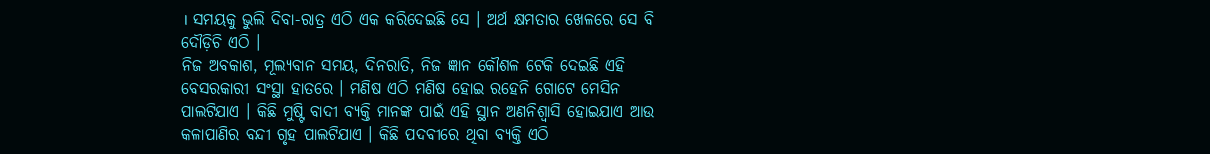। ସମୟକୁ ଭୁଲି ଦିବା-ରାତ୍ର ଏଠି ଏକ କରିଦେଇଛି ସେ । ଅର୍ଥ କ୍ଷମତାର ଖେଳରେ ସେ ବି ଦୌଡ଼ିଚି ଏଠି ।
ନିଜ ଅବକାଶ, ମୂଲ୍ୟବାନ ସମୟ, ଦିନରାତି, ନିଜ ଜ୍ଞାନ କୌଶଳ ଟେକି ଦେଇଛି ଏହି ବେସରକାରୀ ସଂସ୍ଥା ହାତରେ । ମଣିଷ ଏଠି ମଣିଷ ହୋଇ ରହେନି ଗୋଟେ ମେସିନ ପାଲଟିଯାଏ । କିଛି ମୁଷ୍ଟି ବାଦୀ ବ୍ୟକ୍ତି ମାନଙ୍କ ପାଇଁ ଏହି ସ୍ଥାନ ଅଣନିଶ୍ଵାସି ହୋଇଯାଏ ଆଉ କଳାପାଣିର ବନ୍ଦୀ ଗୃହ ପାଲଟିଯାଏ । କିଛି ପଦବୀରେ ଥିବା ବ୍ୟକ୍ତି ଏଠି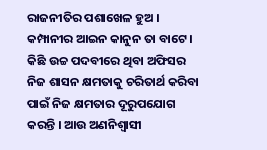ରାଜନୀତିର ପଶାଖେଳ ହୁଅ । କମ୍ପାନୀର ଆଇନ କାନୁନ ତା ବାଟେ । କିଛି ଉଚ୍ଚ ପଦବୀରେ ଥିବା ଅଫିସର ନିଜ ଶାସନ କ୍ଷମତାକୁ ଚରିତାର୍ଥ କରିବା ପାଇଁ ନିଜ କ୍ଷମତାର ଦୂରୁପଯୋଗ କରନ୍ତି । ଆଉ ଅଣନିଶ୍ୱାସୀ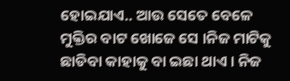ହୋଇଯାଏ.. ଆଉ ସେତେ ବେଳେ ମୁକ୍ତିର ବାଟ ଖୋଜେ ସେ ।ନିଜ ମାଟିକୁ ଛାଡିବା କାହାକୁ ବା ଇଛା ଥାଏ । ନିଜ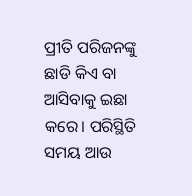ପ୍ରୀତି ପରିଜନଙ୍କୁ ଛାଡି କିଏ ବା ଆସିବାକୁ ଇଛା କରେ। ପରିସ୍ଥିତି ସମୟ ଆଉ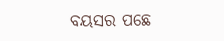ବୟସର ପଛେ